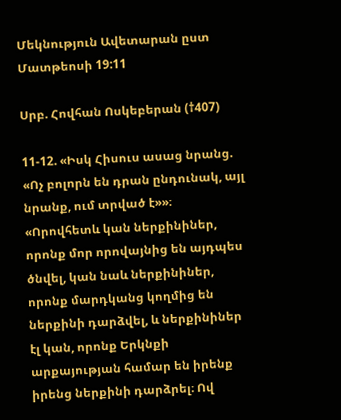Մեկնություն Ավետարան ըստ Մատթեոսի 19:11

Սրբ. Հովհան Ոսկեբերան (†407)

11-12. «Իսկ Հիսուս ասաց նրանց. «Ոչ բոլորն են դրան ընդունակ, այլ նրանք, ում տրված է»»։ «Որովհետև կան ներքինիներ, որոնք մոր որովայնից են այդպես ծնվել, կան նաև ներքինիներ, որոնք մարդկանց կողմից են ներքինի դարձվել, և ներքինիներ էլ կան, որոնք Երկնքի արքայության համար են իրենք իրենց ներքինի դարձրել։ Ով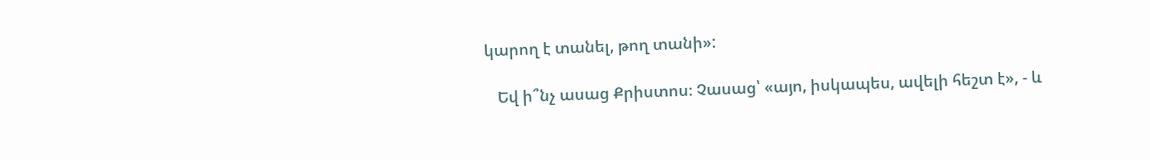կարող է տանել, թող տանի»:

   Եվ ի՞նչ ասաց Քրիստոս։ Չասաց՝ «այո, իսկապես, ավելի հեշտ է», - և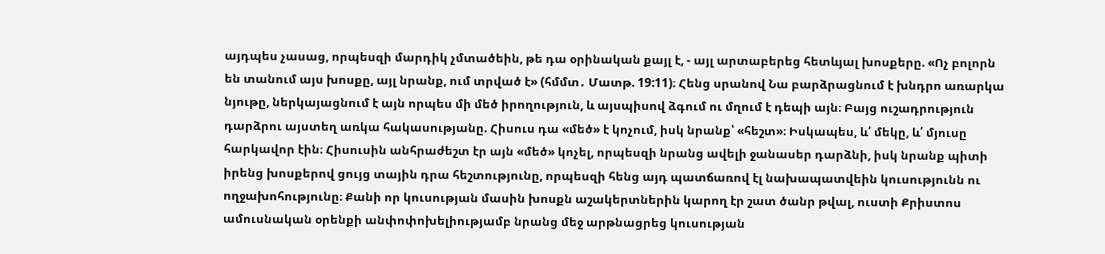այդպես չասաց, որպեսզի մարդիկ չմտածեին, թե դա օրինական քայլ է, - այլ արտաբերեց հետևյալ խոսքերը. «Ոչ բոլորն են տանում այս խոսքը, այլ նրանք, ում տրված է» (հմմտ․ Մատթ. 19:11)։ Հենց սրանով Նա բարձրացնում է խնդրո առարկա նյութը, ներկայացնում է այն որպես մի մեծ իրողություն, և այսպիսով ձգում ու մղում է դեպի այն։ Բայց ուշադրություն դարձրու այստեղ առկա հակասությանը. Հիսուս դա «մեծ» է կոչում, իսկ նրանք՝ «հեշտ»։ Իսկապես, և՛ մեկը, և՛ մյուսը հարկավոր էին։ Հիսուսին անհրաժեշտ էր այն «մեծ» կոչել, որպեսզի նրանց ավելի ջանասեր դարձնի, իսկ նրանք պիտի իրենց խոսքերով ցույց տային դրա հեշտությունը, որպեսզի հենց այդ պատճառով էլ նախապատվեին կուսությունն ու ողջախոհությունը։ Քանի որ կուսության մասին խոսքն աշակերտներին կարող էր շատ ծանր թվալ, ուստի Քրիստոս ամուսնական օրենքի անփոփոխելիությամբ նրանց մեջ արթնացրեց կուսության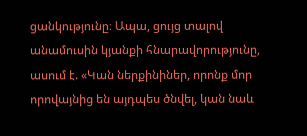ցանկությունը։ Ապա, ցույց տալով անամուսին կյանքի հնարավորությունը, ասում է. «Կան ներքինիներ, որոնք մոր որովայնից են այդպես ծնվել, կան նաև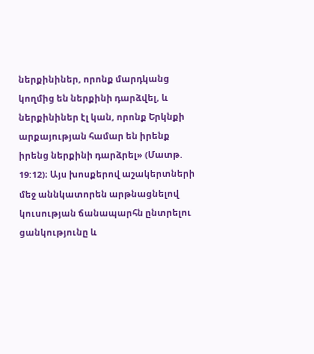ներքինիներ, որոնք մարդկանց կողմից են ներքինի դարձվել, և ներքինիներ էլ կան, որոնք Երկնքի արքայության համար են իրենք իրենց ներքինի դարձրել» (Մատթ. 19:12)։ Այս խոսքերով աշակերտների մեջ աննկատորեն արթնացնելով կուսության ճանապարհն ընտրելու ցանկությունը և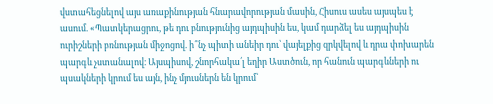վստահեցնելով այս առաքինության հնարավորության մասին, Հիսուս ասես այսպես է ասում. «Պատկերացրու, թե դու բնությունից այդպիսին ես, կամ դարձել ես այդպիսին ուրիշների բռնության միջոցով. ի՞նչ պիտի անեիր դու՝ վայելքից զրկվելով և դրա փոխարեն պարգև չստանալով։ Այսպիսով, շնորհակա՛լ եղիր Աստծուն, որ հանուն պարգևների ու պսակների կրում ես այն, ինչ մյուսներն են կրում՝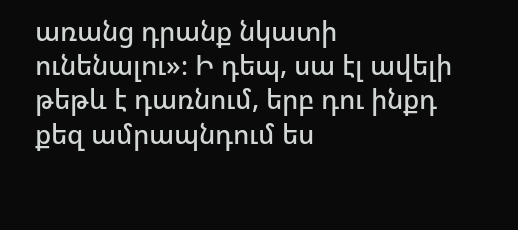առանց դրանք նկատի ունենալու»։ Ի դեպ, սա էլ ավելի թեթև է դառնում, երբ դու ինքդ քեզ ամրապնդում ես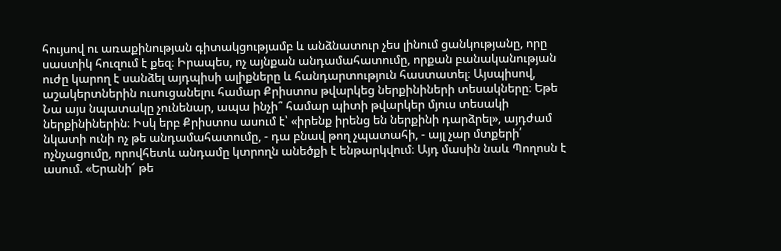հույսով ու առաքինության գիտակցությամբ և անձնատուր չես լինում ցանկությանը, որը սաստիկ հուզում է քեզ։ Իրապես, ոչ այնքան անդամահատումը, որքան բանականության ուժը կարող է սանձել այդպիսի ալիքները և հանդարտություն հաստատել։ Այսպիսով, աշակերտներին ուսուցանելու համար Քրիստոս թվարկեց ներքինիների տեսակները։ Եթե Նա այս նպատակը չունենար, ապա ինչի՞ համար պիտի թվարկեր մյուս տեսակի ներքինիներին։ Իսկ երբ Քրիստոս ասում է՝ «իրենք իրենց են ներքինի դարձրել», այդժամ նկատի ունի ոչ թե անդամահատումը, - դա բնավ թող չպատահի, - այլ չար մտքերի՛ ոչնչացումը, որովհետև անդամը կտրողն անեծքի է ենթարկվում։ Այդ մասին նաև Պողոսն է ասում. «Երանի՜ թե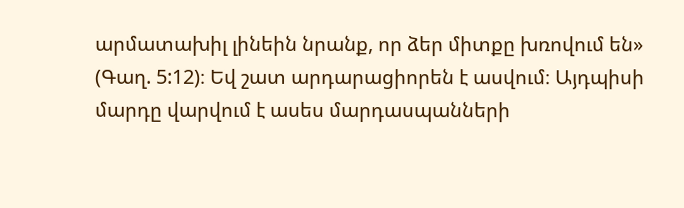արմատախիլ լինեին նրանք, որ ձեր միտքը խռովում են» (Գաղ. 5:12)։ Եվ շատ արդարացիորեն է ասվում։ Այդպիսի մարդը վարվում է ասես մարդասպանների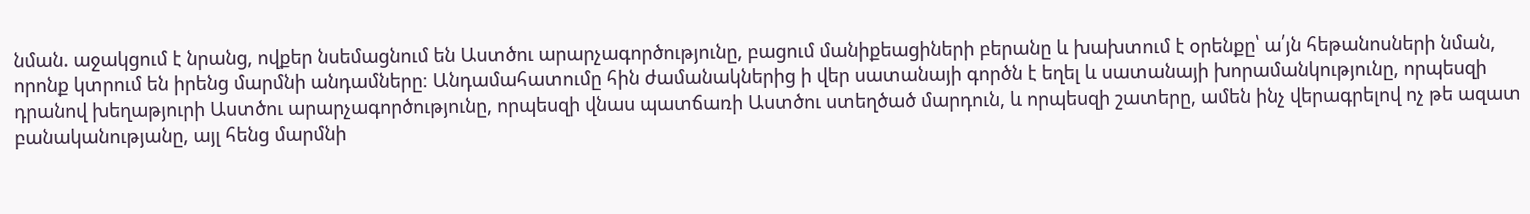նման. աջակցում է նրանց, ովքեր նսեմացնում են Աստծու արարչագործությունը, բացում մանիքեացիների բերանը և խախտում է օրենքը՝ ա՛յն հեթանոսների նման, որոնք կտրում են իրենց մարմնի անդամները։ Անդամահատումը հին ժամանակներից ի վեր սատանայի գործն է եղել և սատանայի խորամանկությունը, որպեսզի դրանով խեղաթյուրի Աստծու արարչագործությունը, որպեսզի վնաս պատճառի Աստծու ստեղծած մարդուն, և որպեսզի շատերը, ամեն ինչ վերագրելով ոչ թե ազատ բանականությանը, այլ հենց մարմնի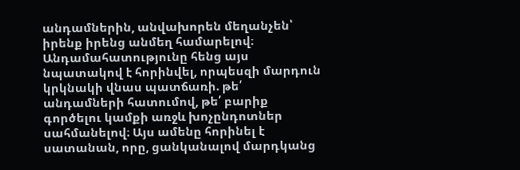անդամներին, անվախորեն մեղանչեն՝ իրենք իրենց անմեղ համարելով։ Անդամահատությունը հենց այս նպատակով է հորինվել, որպեսզի մարդուն կրկնակի վնաս պատճառի. թե՛ անդամների հատումով, թե՛ բարիք գործելու կամքի առջև խոչընդոտներ սահմանելով։ Այս ամենը հորինել է սատանան, որը, ցանկանալով մարդկանց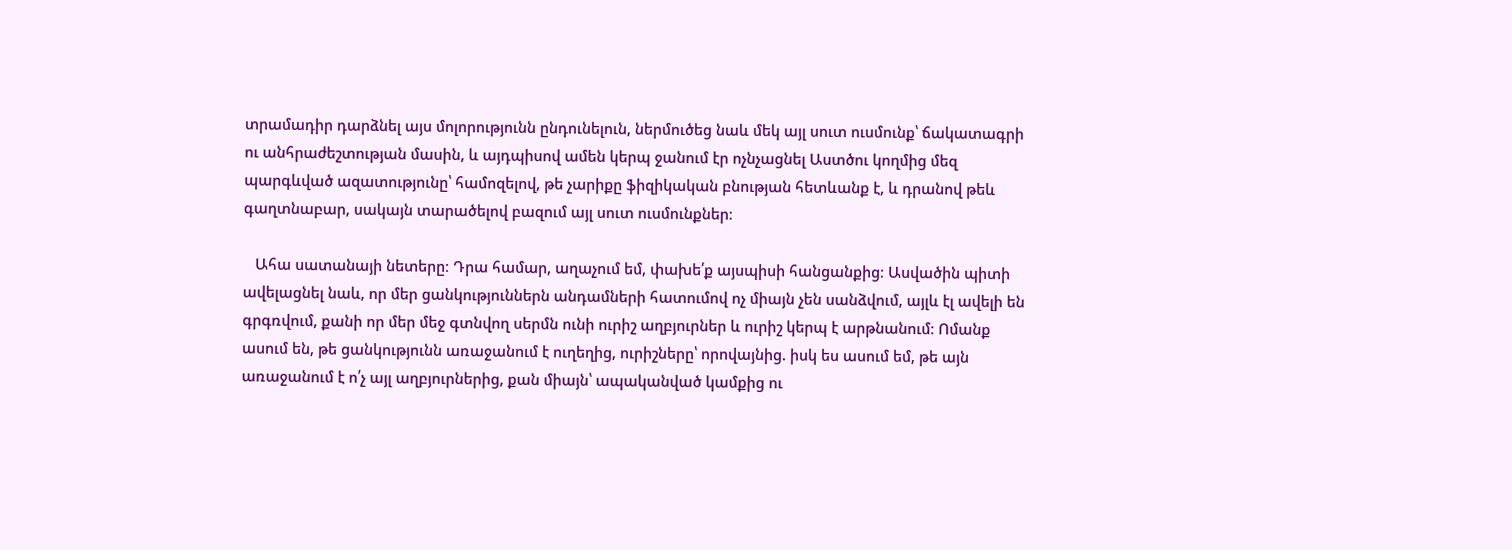տրամադիր դարձնել այս մոլորությունն ընդունելուն, ներմուծեց նաև մեկ այլ սուտ ուսմունք՝ ճակատագրի ու անհրաժեշտության մասին, և այդպիսով ամեն կերպ ջանում էր ոչնչացնել Աստծու կողմից մեզ պարգևված ազատությունը՝ համոզելով, թե չարիքը ֆիզիկական բնության հետևանք է, և դրանով թեև գաղտնաբար, սակայն տարածելով բազում այլ սուտ ուսմունքներ։

   Ահա սատանայի նետերը։ Դրա համար, աղաչում եմ, փախե՛ք այսպիսի հանցանքից։ Ասվածին պիտի ավելացնել նաև, որ մեր ցանկություններն անդամների հատումով ոչ միայն չեն սանձվում, այլև էլ ավելի են գրգռվում, քանի որ մեր մեջ գտնվող սերմն ունի ուրիշ աղբյուրներ և ուրիշ կերպ է արթնանում։ Ոմանք ասում են, թե ցանկությունն առաջանում է ուղեղից, ուրիշները՝ որովայնից. իսկ ես ասում եմ, թե այն առաջանում է ո՛չ այլ աղբյուրներից, քան միայն՝ ապականված կամքից ու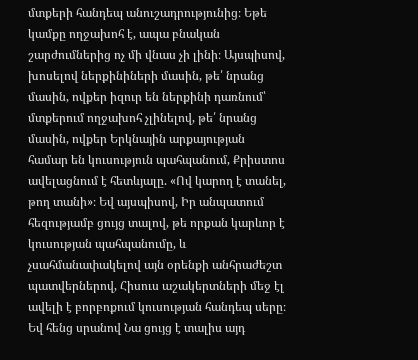մտքերի հանդեպ անուշադրությունից։ Եթե կամքը ողջախոհ է, ապա բնական շարժումներից ոչ մի վնաս չի լինի։ Այսպիսով, խոսելով ներքինիների մասին, թե՛ նրանց մասին, ովքեր իզուր են ներքինի դառնում՝ մտքերում ողջախոհ չլինելով, թե՛ նրանց մասին, ովքեր Երկնային արքայության համար են կուսություն պահպանում, Քրիստոս ավելացնում է հետևյալը. «Ով կարող է տանել, թող տանի»։ Եվ այսպիսով, Իր անպատում հեզությամբ ցույց տալով, թե որքան կարևոր է կուսության պահպանումը, և չսահմանափակելով այն օրենքի անհրաժեշտ պատվերներով, Հիսուս աշակերտների մեջ էլ ավելի է բորբոքում կուսության հանդեպ սերը։ Եվ հենց սրանով Նա ցույց է տալիս այդ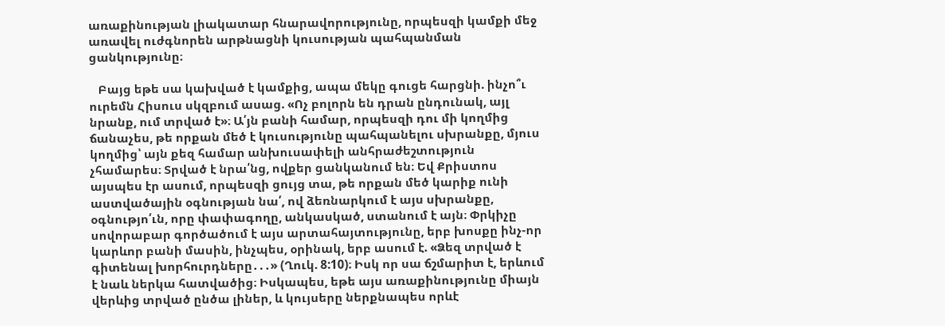առաքինության լիակատար հնարավորությունը, որպեսզի կամքի մեջ առավել ուժգնորեն արթնացնի կուսության պահպանման ցանկությունը։

   Բայց եթե սա կախված է կամքից, ապա մեկը գուցե հարցնի. ինչո՞ւ ուրեմն Հիսուս սկզբում ասաց. «Ոչ բոլորն են դրան ընդունակ, այլ նրանք, ում տրված է»։ Ա՛յն բանի համար, որպեսզի դու մի կողմից ճանաչես, թե որքան մեծ է կուսությունը պահպանելու սխրանքը, մյուս կողմից՝ այն քեզ համար անխուսափելի անհրաժեշտություն չհամարես։ Տրված է նրա՛նց, ովքեր ցանկանում են։ Եվ Քրիստոս այսպես էր ասում, որպեսզի ցույց տա, թե որքան մեծ կարիք ունի աստվածային օգնության նա՛, ով ձեռնարկում է այս սխրանքը, օգնությո՛ւն, որը փափագողը, անկասկած, ստանում է այն։ Փրկիչը սովորաբար գործածում է այս արտահայտությունը, երբ խոսքը ինչ-որ կարևոր բանի մասին, ինչպես, օրինակ, երբ ասում է. «Ձեզ տրված է գիտենալ խորհուրդները․․․» (Ղուկ. 8:10)։ Իսկ որ սա ճշմարիտ է, երևում է նաև ներկա հատվածից։ Իսկապես, եթե այս առաքինությունը միայն վերևից տրված ընծա լիներ, և կույսերը ներքնապես որևէ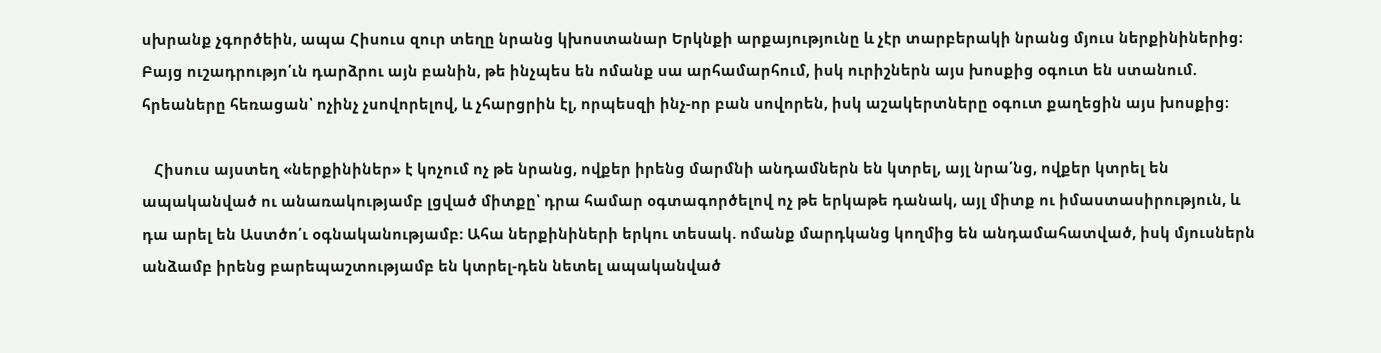սխրանք չգործեին, ապա Հիսուս զուր տեղը նրանց կխոստանար Երկնքի արքայությունը և չէր տարբերակի նրանց մյուս ներքինիներից։ Բայց ուշադրությո՛ւն դարձրու այն բանին, թե ինչպես են ոմանք սա արհամարհում, իսկ ուրիշներն այս խոսքից օգուտ են ստանում. հրեաները հեռացան՝ ոչինչ չսովորելով, և չհարցրին էլ, որպեսզի ինչ-որ բան սովորեն, իսկ աշակերտները օգուտ քաղեցին այս խոսքից։

   Հիսուս այստեղ «ներքինիներ» է կոչում ոչ թե նրանց, ովքեր իրենց մարմնի անդամներն են կտրել, այլ նրա՛նց, ովքեր կտրել են ապականված ու անառակությամբ լցված միտքը՝ դրա համար օգտագործելով ոչ թե երկաթե դանակ, այլ միտք ու իմաստասիրություն, և դա արել են Աստծո՛ւ օգնականությամբ։ Ահա ներքինիների երկու տեսակ. ոմանք մարդկանց կողմից են անդամահատված, իսկ մյուսներն անձամբ իրենց բարեպաշտությամբ են կտրել-դեն նետել ապականված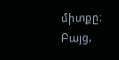միտքը։ Բայց,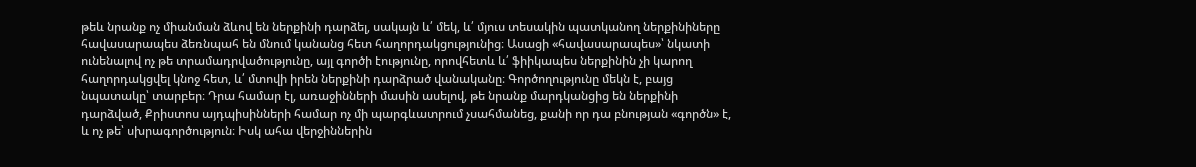թեև նրանք ոչ միանման ձևով են ներքինի դարձել, սակայն և՛ մեկ, և՛ մյուս տեսակին պատկանող ներքինիները հավասարապես ձեռնպահ են մնում կանանց հետ հաղորդակցությունից։ Ասացի «հավասարապես»՝ նկատի ունենալով ոչ թե տրամադրվածությունը, այլ գործի էությունը, որովհետև և՛ ֆիիկապես ներքինին չի կարող հաղորդակցվել կնոջ հետ, և՛ մտովի իրեն ներքինի դարձրած վանականը։ Գործողությունը մեկն է, բայց նպատակը՝ տարբեր։ Դրա համար էլ, առաջինների մասին ասելով, թե նրանք մարդկանցից են ներքինի դարձված, Քրիստոս այդպիսինների համար ոչ մի պարգևատրում չսահմանեց, քանի որ դա բնության «գործն» է, և ոչ թե՝ սխրագործություն։ Իսկ ահա վերջիններին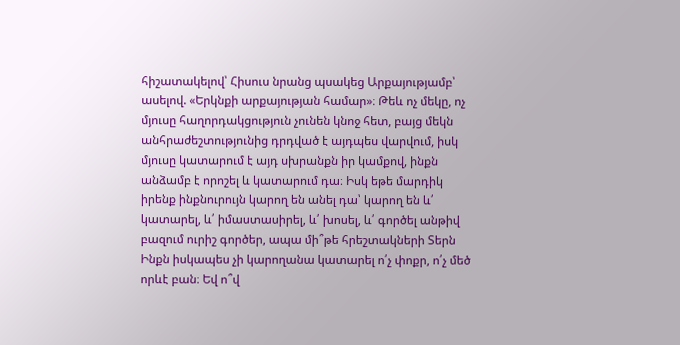հիշատակելով՝ Հիսուս նրանց պսակեց Արքայությամբ՝ ասելով. «Երկնքի արքայության համար»։ Թեև ոչ մեկը, ոչ մյուսը հաղորդակցություն չունեն կնոջ հետ, բայց մեկն անհրաժեշտությունից դրդված է այդպես վարվում, իսկ մյուսը կատարում է այդ սխրանքն իր կամքով, ինքն անձամբ է որոշել և կատարում դա։ Իսկ եթե մարդիկ իրենք ինքնուրույն կարող են անել դա՝ կարող են և՛ կատարել, և՛ իմաստասիրել, և՛ խոսել, և՛ գործել անթիվ բազում ուրիշ գործեր, ապա մի՞թե հրեշտակների Տերն Ինքն իսկապես չի կարողանա կատարել ո՛չ փոքր, ո՛չ մեծ որևէ բան։ Եվ ո՞վ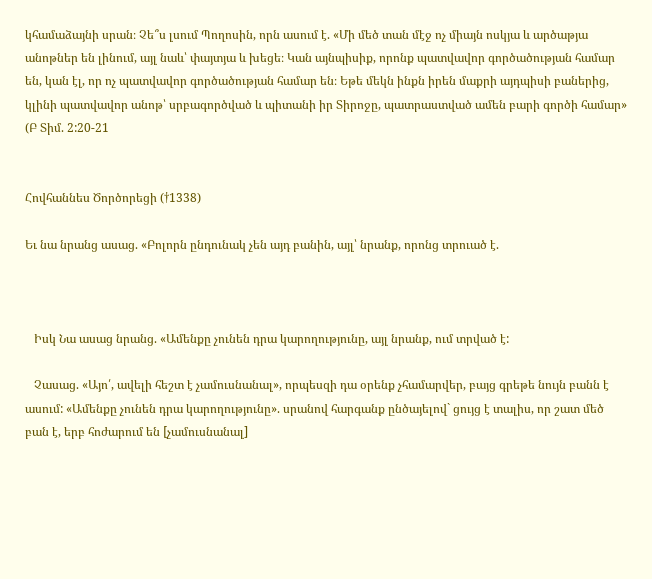կհամաձայնի սրան։ Չե՞ս լսում Պողոսին, որն ասում է. «Մի մեծ տան մէջ ոչ միայն ոսկյա և արծաթյա անոթներ են լինում, այլ նաև՝ փայտյա և խեցե։ Կան այնպիսիք, որոնք պատվավոր գործածության համար են, կան էլ, որ ոչ պատվավոր գործածության համար են։ Եթե մեկն ինքն իրեն մաքրի այդպիսի բաներից, կլինի պատվավոր անոթ՝ սրբագործված և պիտանի իր Տիրոջը, պատրաստված ամեն բարի գործի համար» (Բ Տիմ. 2:20-21


Հովհաննես Ծործորեցի (†1338)

Եւ նա նրանց ասաց. «Բոլորն ընդունակ չեն այդ բանին, այլ՝ նրանք, որոնց տրուած է.



   Իսկ Նա ասաց նրանց. «Ամենքը չունեն դրա կարողությունը, այլ նրանք, ում տրված է:

   Չասաց. «Այո՛, ավելի հեշտ է չամուսնանալ», որպեսզի դա օրենք չհամարվեր, բայց գրեթե նույն բանն է ասում: «Ամենքը չունեն դրա կարողությունը». սրանով հարգանք ընծայելով` ցույց է տալիս, որ շատ մեծ բան է, երբ հոժարում են [չամուսնանալ]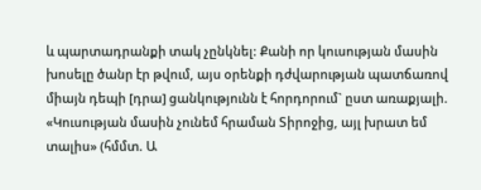և պարտադրանքի տակ չընկնել: Քանի որ կուսության մասին խոսելը ծանր էր թվում, այս օրենքի դժվարության պատճառով միայն դեպի [դրա] ցանկությունն է հորդորում` ըստ առաքյալի. «Կուսության մասին չունեմ հրաման Տիրոջից, այլ խրատ եմ տալիս» (հմմտ. Ա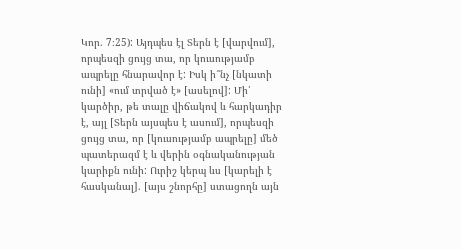Կոր. 7։25): Այդպես էլ Տերն է [վարվում], որպեսզի ցույց տա, որ կուսությամբ ապրելը հնարավոր է: Իսկ ի՞նչ [նկատի ունի] «ում տրված է» [ասելով]: Մի՛ կարծիր, թե տալը վիճակով և հարկադիր է, այլ [Տերն այսպես է ասում], որպեսզի ցույց տա, որ [կուսությամբ ապրելը] մեծ պատերազմ է և վերին օգնականության կարիքն ունի: Ուրիշ կերպ ևս [կարելի է հասկանալ]. [այս շնորհը] ստացողն այն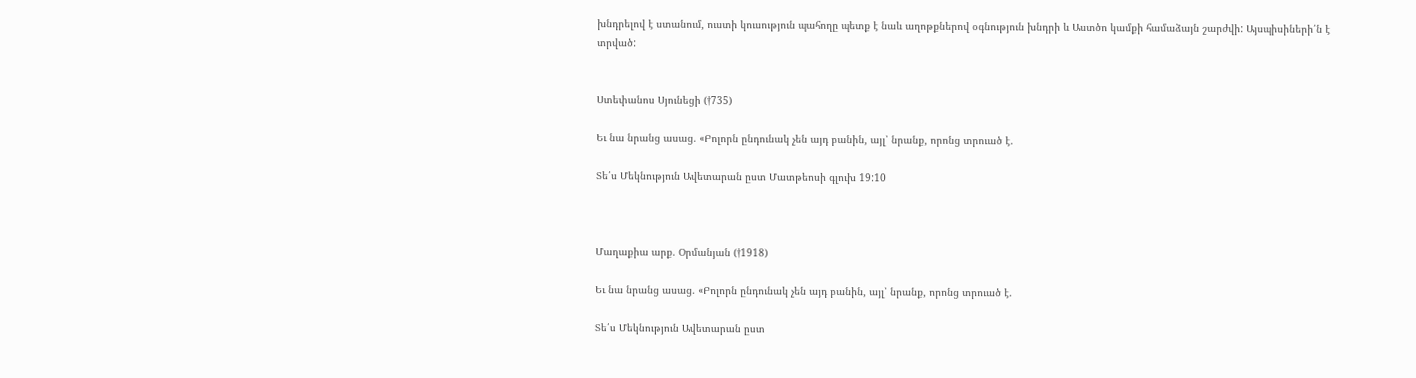խնդրելով է ստանում, ուստի կուսություն պահողը պետք է նաև աղոթքներով օգնություն խնդրի և Աստծո կամքի համաձայն շարժվի: Այսպիսիների՛ն է տրված:


Ստեփանոս Սյունեցի (†735)

Եւ նա նրանց ասաց. «Բոլորն ընդունակ չեն այդ բանին, այլ՝ նրանք, որոնց տրուած է.

Տե՛ս Մեկնություն Ավետարան ըստ Մատթեոսի գլուխ 19:10



Մաղաքիա արք. Օրմանյան (†1918)

Եւ նա նրանց ասաց. «Բոլորն ընդունակ չեն այդ բանին, այլ՝ նրանք, որոնց տրուած է.

Տե՛ս Մեկնություն Ավետարան ըստ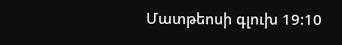Մատթեոսի գլուխ 19:10